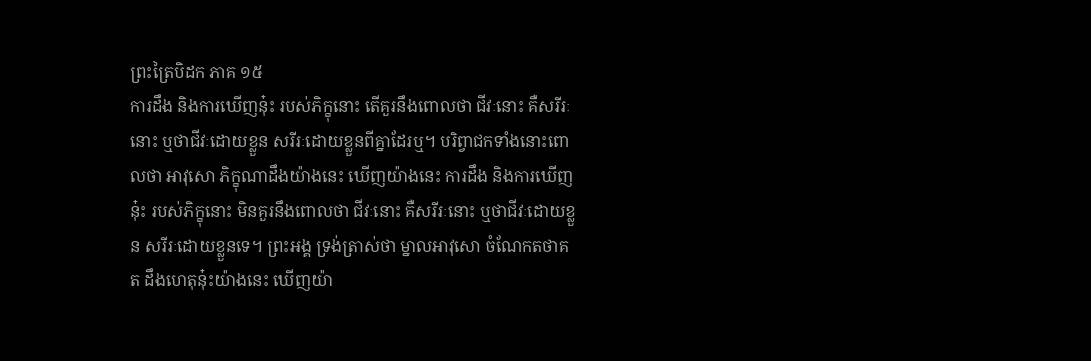ព្រះត្រៃបិដក ភាគ ១៥
ការដឹង និងការឃើញនុ៎ះ របស់ភិក្ខុនោះ តើគួរនឹងពោលថា ជីវៈនោះ គឺសរីរៈនោះ ឬថាជីវៈដោយខ្លួន សរីរៈដោយខ្លួនពីគ្នាដែរឬ។ បរិព្វាជកទាំងនោះពោលថា អាវុសោ ភិក្ខុណាដឹងយ៉ាងនេះ ឃើញយ៉ាងនេះ ការដឹង និងការឃើញនុ៎ះ របស់ភិក្ខុនោះ មិនគួរនឹងពោលថា ជីវៈនោះ គឺសរីរៈនោះ ឬថាជីវៈដោយខ្លួន សរីរៈដោយខ្លួនទេ។ ព្រះអង្គ ទ្រង់ត្រាស់ថា ម្នាលអាវុសោ ចំណែកតថាគត ដឹងហេតុនុ៎ះយ៉ាងនេះ ឃើញយ៉ា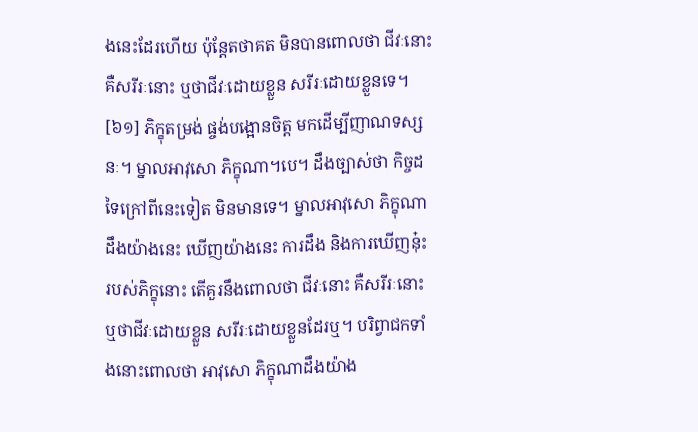ងនេះដែរហើយ ប៉ុន្តែតថាគត មិនបានពោលថា ជីវៈនោះ គឺសរីរៈនោះ ឬថាជីវៈដោយខ្លួន សរីរៈដោយខ្លួនទេ។
[៦១] ភិក្ខុតម្រង់ ផ្ចង់បង្អោនចិត្ត មកដើម្បីញាណទស្សនៈ។ ម្នាលអាវុសោ ភិក្ខុណា។បេ។ ដឹងច្បាស់ថា កិច្ចដទៃក្រៅពីនេះទៀត មិនមានទេ។ ម្នាលអាវុសោ ភិក្ខុណាដឹងយ៉ាងនេះ ឃើញយ៉ាងនេះ ការដឹង និងការឃើញនុ៎ះ របស់ភិក្ខុនោះ តើគួរនឹងពោលថា ជីវៈនោះ គឺសរីរៈនោះ ឬថាជីវៈដោយខ្លួន សរីរៈដោយខ្លួនដែរឬ។ បរិព្វាជកទាំងនោះពោលថា អាវុសោ ភិក្ខុណាដឹងយ៉ាង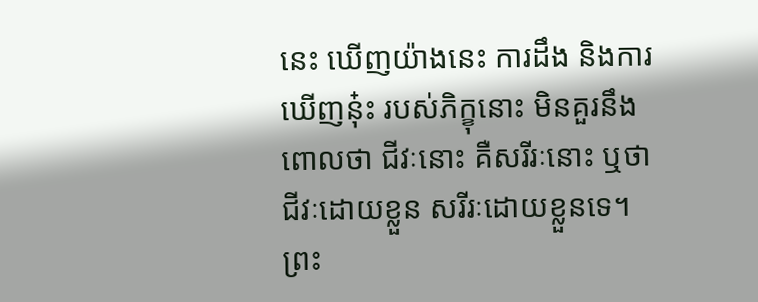នេះ ឃើញយ៉ាងនេះ ការដឹង និងការឃើញនុ៎ះ របស់ភិក្ខុនោះ មិនគួរនឹងពោលថា ជីវៈនោះ គឺសរីរៈនោះ ឬថាជីវៈដោយខ្លួន សរីរៈដោយខ្លួនទេ។ ព្រះ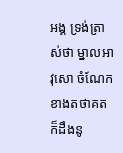អង្គ ទ្រង់ត្រាស់ថា ម្នាលអាវុសោ ចំណែកខាងតថាគត ក៏ដឹងនូ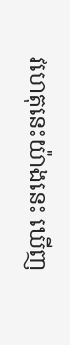វហេតុនេះយ៉ាងនេះ ឃើញ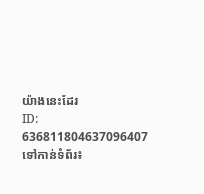យ៉ាងនេះដែរ
ID: 636811804637096407
ទៅកាន់ទំព័រ៖